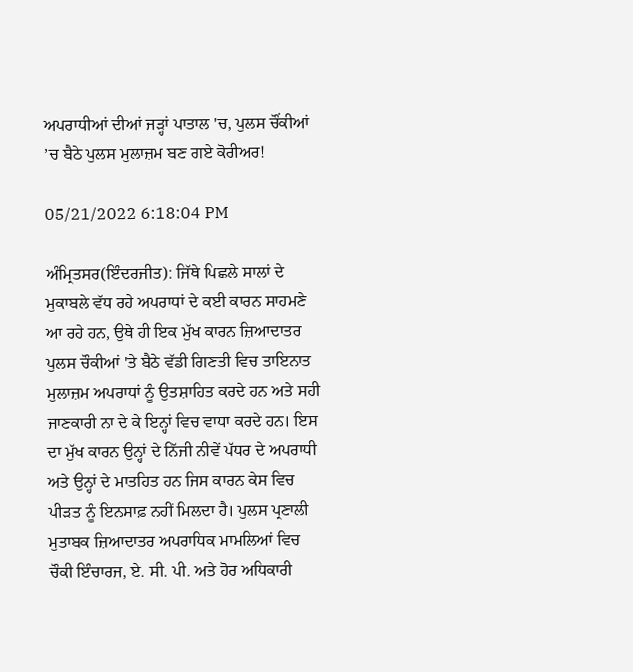ਅਪਰਾਧੀਆਂ ਦੀਆਂ ਜੜ੍ਹਾਂ ਪਾਤਾਲ 'ਚ, ਪੁਲਸ ਚੌਂਕੀਆਂ ’ਚ ਬੈਠੇ ਪੁਲਸ ਮੁਲਾਜ਼ਮ ਬਣ ਗਏ ਕੋਰੀਅਰ!

05/21/2022 6:18:04 PM

ਅੰਮ੍ਰਿਤਸਰ(ਇੰਦਰਜੀਤ): ਜਿੱਥੇ ਪਿਛਲੇ ਸਾਲਾਂ ਦੇ ਮੁਕਾਬਲੇ ਵੱਧ ਰਹੇ ਅਪਰਾਧਾਂ ਦੇ ਕਈ ਕਾਰਨ ਸਾਹਮਣੇ ਆ ਰਹੇ ਹਨ, ਉਥੇ ਹੀ ਇਕ ਮੁੱਖ ਕਾਰਨ ਜ਼ਿਆਦਾਤਰ ਪੁਲਸ ਚੌਕੀਆਂ 'ਤੇ ਬੈਠੇ ਵੱਡੀ ਗਿਣਤੀ ਵਿਚ ਤਾਇਨਾਤ ਮੁਲਾਜ਼ਮ ਅਪਰਾਧਾਂ ਨੂੰ ਉਤਸ਼ਾਹਿਤ ਕਰਦੇ ਹਨ ਅਤੇ ਸਹੀ ਜਾਣਕਾਰੀ ਨਾ ਦੇ ਕੇ ਇਨ੍ਹਾਂ ਵਿਚ ਵਾਧਾ ਕਰਦੇ ਹਨ। ਇਸ ਦਾ ਮੁੱਖ ਕਾਰਨ ਉਨ੍ਹਾਂ ਦੇ ਨਿੱਜੀ ਨੀਵੇਂ ਪੱਧਰ ਦੇ ਅਪਰਾਧੀ ਅਤੇ ਉਨ੍ਹਾਂ ਦੇ ਮਾਤਹਿਤ ਹਨ ਜਿਸ ਕਾਰਨ ਕੇਸ ਵਿਚ ਪੀੜਤ ਨੂੰ ਇਨਸਾਫ਼ ਨਹੀਂ ਮਿਲਦਾ ਹੈ। ਪੁਲਸ ਪ੍ਰਣਾਲੀ ਮੁਤਾਬਕ ਜ਼ਿਆਦਾਤਰ ਅਪਰਾਧਿਕ ਮਾਮਲਿਆਂ ਵਿਚ ਚੌਕੀ ਇੰਚਾਰਜ, ਏ. ਸੀ. ਪੀ. ਅਤੇ ਹੋਰ ਅਧਿਕਾਰੀ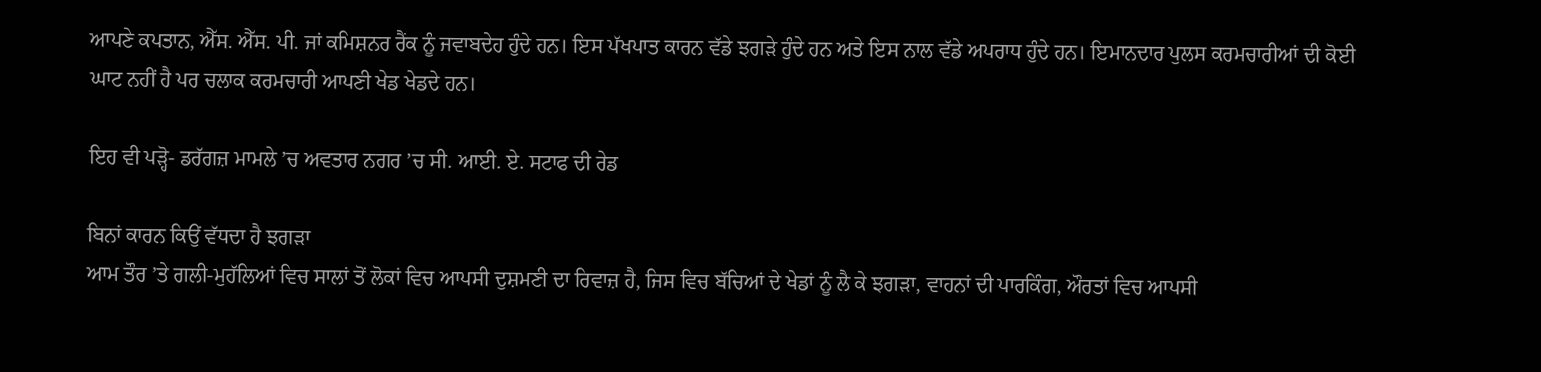ਆਪਣੇ ਕਪਤਾਨ, ਐੱਸ. ਐੱਸ. ਪੀ. ਜਾਂ ਕਮਿਸ਼ਨਰ ਰੈਂਕ ਨੂੰ ਜਵਾਬਦੇਹ ਹੁੰਦੇ ਹਨ। ਇਸ ਪੱਖਪਾਤ ਕਾਰਨ ਵੱਡੇ ਝਗੜੇ ਹੁੰਦੇ ਹਨ ਅਤੇ ਇਸ ਨਾਲ ਵੱਡੇ ਅਪਰਾਧ ਹੁੰਦੇ ਹਨ। ਇਮਾਨਦਾਰ ਪੁਲਸ ਕਰਮਚਾਰੀਆਂ ਦੀ ਕੋਈ ਘਾਟ ਨਹੀਂ ਹੈ ਪਰ ਚਲਾਕ ਕਰਮਚਾਰੀ ਆਪਣੀ ਖੇਡ ਖੇਡਦੇ ਹਨ।

ਇਹ ਵੀ ਪੜ੍ਹੋ- ਡਰੱਗਜ਼ ਮਾਮਲੇ ’ਚ ਅਵਤਾਰ ਨਗਰ ’ਚ ਸੀ. ਆਈ. ਏ. ਸਟਾਫ ਦੀ ਰੇਡ

ਬਿਨਾਂ ਕਾਰਨ ਕਿਉਂ ਵੱਧਦਾ ਹੈ ਝਗੜਾ
ਆਮ ਤੌਰ ’ਤੇ ਗਲੀ-ਮੁਹੱਲਿਆਂ ਵਿਚ ਸਾਲਾਂ ਤੋਂ ਲੋਕਾਂ ਵਿਚ ਆਪਸੀ ਦੁਸ਼ਮਣੀ ਦਾ ਰਿਵਾਜ਼ ਹੈ, ਜਿਸ ਵਿਚ ਬੱਚਿਆਂ ਦੇ ਖੇਡਾਂ ਨੂੰ ਲੈ ਕੇ ਝਗੜਾ, ਵਾਹਨਾਂ ਦੀ ਪਾਰਕਿੰਗ, ਔਰਤਾਂ ਵਿਚ ਆਪਸੀ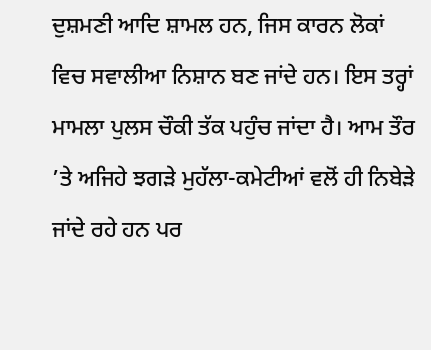ਦੁਸ਼ਮਣੀ ਆਦਿ ਸ਼ਾਮਲ ਹਨ, ਜਿਸ ਕਾਰਨ ਲੋਕਾਂ ਵਿਚ ਸਵਾਲੀਆ ਨਿਸ਼ਾਨ ਬਣ ਜਾਂਦੇ ਹਨ। ਇਸ ਤਰ੍ਹਾਂ ਮਾਮਲਾ ਪੁਲਸ ਚੌਕੀ ਤੱਕ ਪਹੁੰਚ ਜਾਂਦਾ ਹੈ। ਆਮ ਤੌਰ ’ਤੇ ਅਜਿਹੇ ਝਗੜੇ ਮੁਹੱਲਾ-ਕਮੇਟੀਆਂ ਵਲੋਂ ਹੀ ਨਿਬੇੜੇ ਜਾਂਦੇ ਰਹੇ ਹਨ ਪਰ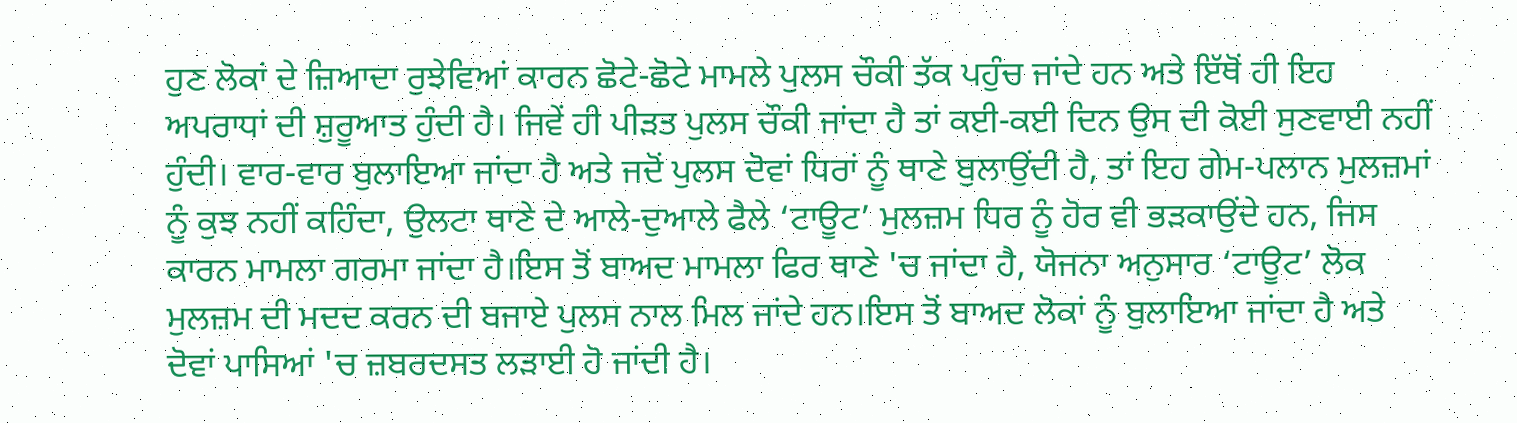ਹੁਣ ਲੋਕਾਂ ਦੇ ਜ਼ਿਆਦਾ ਰੁਝੇਵਿਆਂ ਕਾਰਨ ਛੋਟੇ-ਛੋਟੇ ਮਾਮਲੇ ਪੁਲਸ ਚੌਕੀ ਤੱਕ ਪਹੁੰਚ ਜਾਂਦੇ ਹਨ ਅਤੇ ਇੱਥੋਂ ਹੀ ਇਹ ਅਪਰਾਧਾਂ ਦੀ ਸ਼ੁਰੂਆਤ ਹੁੰਦੀ ਹੈ। ਜਿਵੇਂ ਹੀ ਪੀੜਤ ਪੁਲਸ ਚੌਕੀ ਜਾਂਦਾ ਹੈ ਤਾਂ ਕਈ-ਕਈ ਦਿਨ ਉਸ ਦੀ ਕੋਈ ਸੁਣਵਾਈ ਨਹੀਂ ਹੁੰਦੀ। ਵਾਰ-ਵਾਰ ਬੁਲਾਇਆ ਜਾਂਦਾ ਹੈ ਅਤੇ ਜਦੋਂ ਪੁਲਸ ਦੋਵਾਂ ਧਿਰਾਂ ਨੂੰ ਥਾਣੇ ਬੁਲਾਉਂਦੀ ਹੈ, ਤਾਂ ਇਹ ਗੇਮ-ਪਲਾਨ ਮੁਲਜ਼ਮਾਂ ਨੂੰ ਕੁਝ ਨਹੀਂ ਕਹਿੰਦਾ, ਉਲਟਾ ਥਾਣੇ ਦੇ ਆਲੇ-ਦੁਆਲੇ ਫੈਲੇ ‘ਟਾਊਟ’ ਮੁਲਜ਼ਮ ਧਿਰ ਨੂੰ ਹੋਰ ਵੀ ਭੜਕਾਉਂਦੇ ਹਨ, ਜਿਸ ਕਾਰਨ ਮਾਮਲਾ ਗਰਮਾ ਜਾਂਦਾ ਹੈ।ਇਸ ਤੋਂ ਬਾਅਦ ਮਾਮਲਾ ਫਿਰ ਥਾਣੇ 'ਚ ਜਾਂਦਾ ਹੈ, ਯੋਜਨਾ ਅਨੁਸਾਰ ‘ਟਾਊਟ’ ਲੋਕ ਮੁਲਜ਼ਮ ਦੀ ਮਦਦ ਕਰਨ ਦੀ ਬਜਾਏ ਪੁਲਸ ਨਾਲ ਮਿਲ ਜਾਂਦੇ ਹਨ।ਇਸ ਤੋਂ ਬਾਅਦ ਲੋਕਾਂ ਨੂੰ ਬੁਲਾਇਆ ਜਾਂਦਾ ਹੈ ਅਤੇ ਦੋਵਾਂ ਪਾਸਿਆਂ 'ਚ ਜ਼ਬਰਦਸਤ ਲੜਾਈ ਹੋ ਜਾਂਦੀ ਹੈ।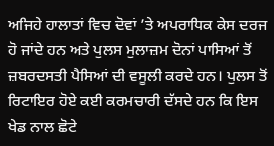ਅਜਿਹੇ ਹਾਲਾਤਾਂ ਵਿਚ ਦੋਵਾਂ ’ਤੇ ਅਪਰਾਧਿਕ ਕੇਸ ਦਰਜ ਹੋ ਜਾਂਦੇ ਹਨ ਅਤੇ ਪੁਲਸ ਮੁਲਾਜ਼ਮ ਦੋਨਾਂ ਪਾਸਿਆਂ ਤੋਂ ਜ਼ਬਰਦਸਤੀ ਪੈਸਿਆਂ ਦੀ ਵਸੂਲੀ ਕਰਦੇ ਹਨ। ਪੁਲਸ ਤੋਂ ਰਿਟਾਇਰ ਹੋਏ ਕਈ ਕਰਮਚਾਰੀ ਦੱਸਦੇ ਹਨ ਕਿ ਇਸ ਖੇਡ ਨਾਲ ਛੋਟੇ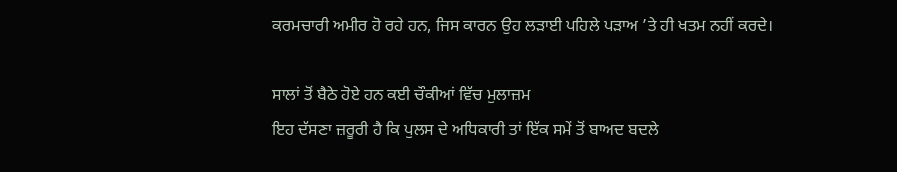ਕਰਮਚਾਰੀ ਅਮੀਰ ਹੋ ਰਹੇ ਹਨ, ਜਿਸ ਕਾਰਨ ਉਹ ਲੜਾਈ ਪਹਿਲੇ ਪੜਾਅ ’ਤੇ ਹੀ ਖਤਮ ਨਹੀਂ ਕਰਦੇ।

ਸਾਲਾਂ ਤੋਂ ਬੈਠੇ ਹੋਏ ਹਨ ਕਈ ਚੌਕੀਆਂ ਵਿੱਚ ਮੁਲਾਜ਼ਮ
ਇਹ ਦੱਸਣਾ ਜ਼ਰੂਰੀ ਹੈ ਕਿ ਪੁਲਸ ਦੇ ਅਧਿਕਾਰੀ ਤਾਂ ਇੱਕ ਸਮੇਂ ਤੋਂ ਬਾਅਦ ਬਦਲੇ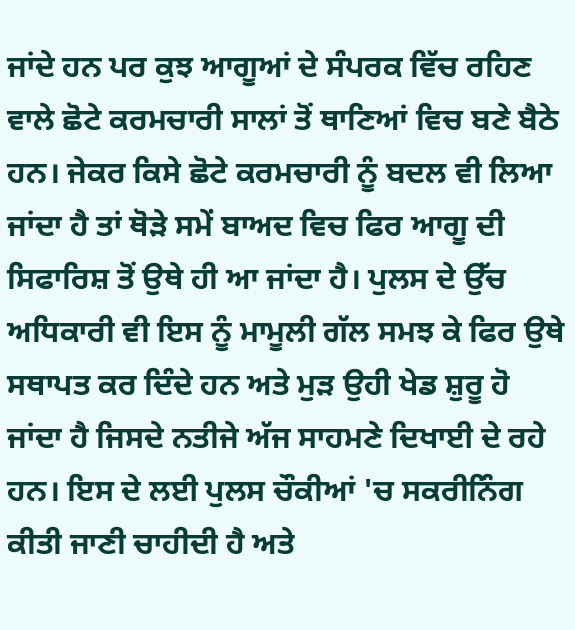ਜਾਂਦੇ ਹਨ ਪਰ ਕੁਝ ਆਗੂਆਂ ਦੇ ਸੰਪਰਕ ਵਿੱਚ ਰਹਿਣ ਵਾਲੇ ਛੋਟੇ ਕਰਮਚਾਰੀ ਸਾਲਾਂ ਤੋਂ ਥਾਣਿਆਂ ਵਿਚ ਬਣੇ ਬੈਠੇ ਹਨ। ਜੇਕਰ ਕਿਸੇ ਛੋਟੇ ਕਰਮਚਾਰੀ ਨੂੰ ਬਦਲ ਵੀ ਲਿਆ ਜਾਂਦਾ ਹੈ ਤਾਂ ਥੋੜੇ ਸਮੇਂ ਬਾਅਦ ਵਿਚ ਫਿਰ ਆਗੂ ਦੀ ਸਿਫਾਰਿਸ਼ ਤੋਂ ਉਥੇ ਹੀ ਆ ਜਾਂਦਾ ਹੈ। ਪੁਲਸ ਦੇ ਉੱਚ ਅਧਿਕਾਰੀ ਵੀ ਇਸ ਨੂੰ ਮਾਮੂਲੀ ਗੱਲ ਸਮਝ ਕੇ ਫਿਰ ਉਥੇ ਸਥਾਪਤ ਕਰ ਦਿੰਦੇ ਹਨ ਅਤੇ ਮੁੜ ਉਹੀ ਖੇਡ ਸ਼ੁਰੂ ਹੋ ਜਾਂਦਾ ਹੈ ਜਿਸਦੇ ਨਤੀਜੇ ਅੱਜ ਸਾਹਮਣੇ ਦਿਖਾਈ ਦੇ ਰਹੇ ਹਨ। ਇਸ ਦੇ ਲਈ ਪੁਲਸ ਚੌਕੀਆਂ 'ਚ ਸਕਰੀਨਿੰਗ ਕੀਤੀ ਜਾਣੀ ਚਾਹੀਦੀ ਹੈ ਅਤੇ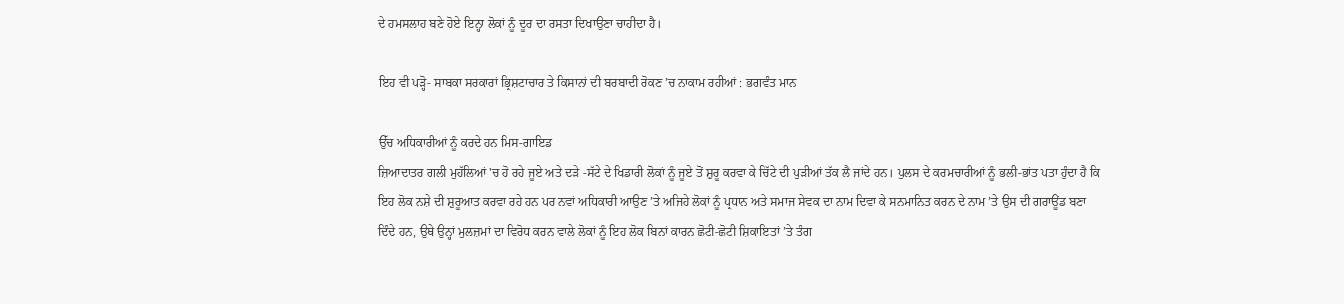ਦੇ ਹਮਸਲਾਹ ਬਣੇ ਹੋਏ ਇਨ੍ਹਾ ਲੋਕਾਂ ਨੂੰ ਦੂਰ ਦਾ ਰਸਤਾ ਦਿਖਾਉਣਾ ਚਾਹੀਦਾ ਹੈ।

ਇਹ ਵੀ ਪੜ੍ਹੋ- ਸਾਬਕਾ ਸਰਕਾਰਾਂ ਭ੍ਰਿਸ਼ਟਾਚਾਰ ਤੇ ਕਿਸਾਨਾਂ ਦੀ ਬਰਬਾਦੀ ਰੋਕਣ ’ਚ ਨਾਕਾਮ ਰਹੀਆਂ : ਭਗਵੰਤ ਮਾਨ

ਉੱਚ ਅਧਿਕਾਰੀਆਂ ਨੂੰ ਕਰਦੇ ਹਨ ਮਿਸ-ਗਾਇਡ
ਜ਼ਿਆਦਾਤਰ ਗਲੀ ਮੁਹੱਲਿਆਂ 'ਚ ਹੋ ਰਹੇ ਜੂਏ ਅਤੇ ਦੜੇ -ਸੱਟੇ ਦੇ ਖਿਡਾਰੀ ਲੋਕਾਂ ਨੂੰ ਜੂਏ ਤੋਂ ਸ਼ੁਰੂ ਕਰਵਾ ਕੇ ਚਿੱਟੇ ਦੀ ਪੁੜੀਆਂ ਤੱਕ ਲੈ ਜਾਂਦੇ ਹਨ। ਪੁਲਸ ਦੇ ਕਰਮਚਾਰੀਆਂ ਨੂੰ ਭਲੀ-ਭਾਂਤ ਪਤਾ ਹੁੰਦਾ ਹੈ ਕਿ ਇਹ ਲੋਕ ਨਸ਼ੇ ਦੀ ਸ਼ੁਰੂਆਤ ਕਰਵਾ ਰਹੇ ਹਨ ਪਰ ਨਵਾਂ ਅਧਿਕਾਰੀ ਆਉਣ ’ਤੇ ਅਜਿਹੇ ਲੋਕਾਂ ਨੂੰ ਪ੍ਰਧਾਨ ਅਤੇ ਸਮਾਜ ਸੇਵਕ ਦਾ ਨਾਮ ਦਿਵਾ ਕੇ ਸਨਮਾਨਿਤ ਕਰਨ ਦੇ ਨਾਮ ’ਤੇ ਉਸ ਦੀ ਗਰਾਊਂਡ ਬਣਾ ਦਿੰਦੇ ਹਨ, ਉਥੇ ਉਨ੍ਹਾਂ ਮੁਲਜ਼ਮਾਂ ਦਾ ਵਿਰੋਧ ਕਰਨ ਵਾਲੇ ਲੋਕਾਂ ਨੂੰ ਇਹ ਲੋਕ ਬਿਨਾਂ ਕਾਰਨ ਛੋਟੀ-ਛੋਟੀ ਸ਼ਿਕਾਇਤਾਂ ’ਤੇ ਤੰਗ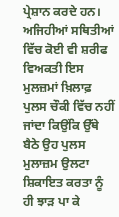ਪ੍ਰੇਸ਼ਾਨ ਕਰਦੇ ਹਨ। ਅਜਿਹੀਆਂ ਸਥਿਤੀਆਂ ਵਿੱਚ ਕੋਈ ਵੀ ਸ਼ਰੀਫ ਵਿਅਕਤੀ ਇਸ ਮੁਲਜ਼ਮਾਂ ਖ਼ਿਲਾਫ਼ ਪੁਲਸ ਚੌਕੀ ਵਿੱਚ ਨਹੀਂ ਜਾਂਦਾ ਕਿਉਂਕਿ ਉੱਥੇ ਬੈਠੇ ਉਹ ਪੁਲਸ ਮੁਲਾਜ਼ਮ ਉਲਟਾ ਸ਼ਿਕਾਇਤ ਕਰਤਾ ਨੂੰ ਹੀ ਝਾੜ ਪਾ ਕੇ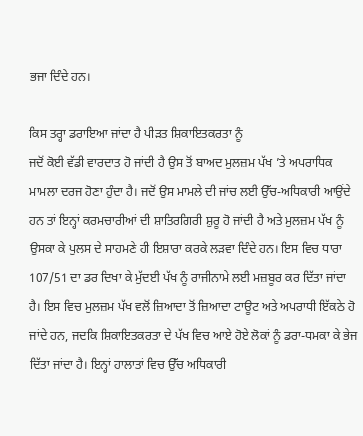ਭਜਾ ਦਿੰਦੇ ਹਨ।

ਕਿਸ ਤਰ੍ਹਾ ਡਰਾਇਆ ਜਾਂਦਾ ਹੈ ਪੀੜਤ ਸ਼ਿਕਾਇਤਕਰਤਾ ਨੂੰ
ਜਦੋਂ ਕੋਈ ਵੱਡੀ ਵਾਰਦਾਤ ਹੋ ਜਾਂਦੀ ਹੈ ਉਸ ਤੋਂ ਬਾਅਦ ਮੁਲਜ਼ਮ ਪੱਖ ’ਤੇ ਅਪਰਾਧਿਕ ਮਾਮਲਾ ਦਰਜ ਹੋਣਾ ਹੁੰਦਾ ਹੈ। ਜਦੋਂ ਉਸ ਮਾਮਲੇ ਦੀ ਜਾਂਚ ਲਈ ਉੱਚ-ਅਧਿਕਾਰੀ ਆਉਂਦੇ ਹਨ ਤਾਂ ਇਨ੍ਹਾਂ ਕਰਮਚਾਰੀਆਂ ਦੀ ਸ਼ਾਤਿਰਗਿਰੀ ਸ਼ੁਰੂ ਹੋ ਜਾਂਦੀ ਹੈ ਅਤੇ ਮੁਲਜ਼ਮ ਪੱਖ ਨੂੰ ਉਸਕਾ ਕੇ ਪੁਲਸ ਦੇ ਸਾਹਮਣੇ ਹੀ ਇਸ਼ਾਰਾ ਕਰਕੇ ਲੜਵਾ ਦਿੰਦੇ ਹਨ। ਇਸ ਵਿਚ ਧਾਰਾ 107/51 ਦਾ ਡਰ ਦਿਖਾ ਕੇ ਮੁੱਦਈ ਪੱਖ ਨੂੰ ਰਾਜੀਨਾਮੇ ਲਈ ਮਜ਼ਬੂਰ ਕਰ ਦਿੱਤਾ ਜਾਂਦਾ ਹੈ। ਇਸ ਵਿਚ ਮੁਲਜ਼ਮ ਪੱਖ ਵਲੋਂ ਜ਼ਿਆਦਾ ਤੋਂ ਜ਼ਿਆਦਾ ਟਾਊਟ ਅਤੇ ਅਪਰਾਧੀ ਇੱਕਠੇ ਹੋ ਜਾਂਦੇ ਹਨ, ਜਦਕਿ ਸ਼ਿਕਾਇਤਕਰਤਾ ਦੇ ਪੱਖ ਵਿਚ ਆਏ ਹੋਏ ਲੋਕਾਂ ਨੂੰ ਡਰਾ-ਧਮਕਾ ਕੇ ਭੇਜ ਦਿੱਤਾ ਜਾਂਦਾ ਹੈ। ਇਨ੍ਹਾਂ ਹਾਲਾਤਾਂ ਵਿਚ ਉੱਚ ਅਧਿਕਾਰੀ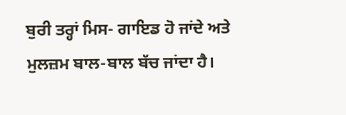ਬੁਰੀ ਤਰ੍ਹਾਂ ਮਿਸ- ਗਾਇਡ ਹੋ ਜਾਂਦੇ ਅਤੇ ਮੁਲਜ਼ਮ ਬਾਲ-ਬਾਲ ਬੱਚ ਜਾਂਦਾ ਹੈ।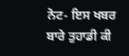ਨੋਟ- ਇਸ ਖਬਰ ਬਾਰੇ ਤੁਹਾਡੀ ਕੀ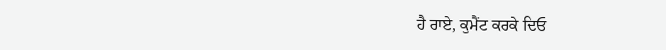ਹੈ ਰਾਏ, ਕੁਮੈਂਟ ਕਰਕੇ ਦਿਓ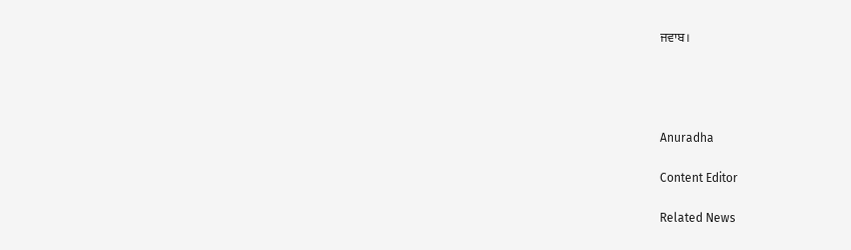ਜਵਾਬ।




Anuradha

Content Editor

Related News